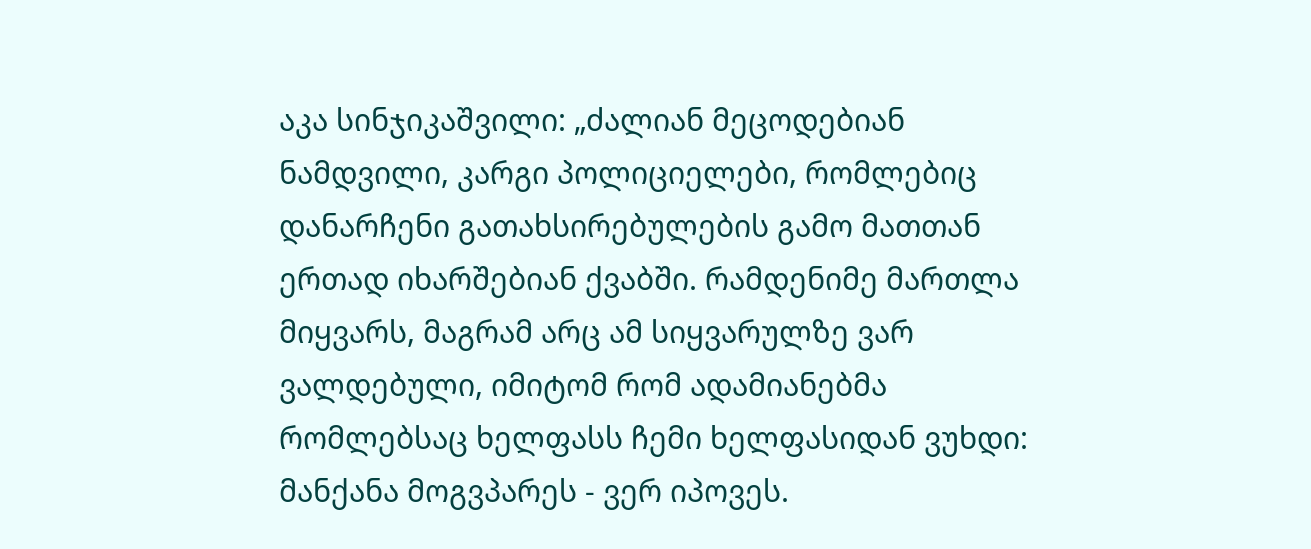აკა სინჯიკაშვილი: „ძალიან მეცოდებიან ნამდვილი, კარგი პოლიციელები, რომლებიც დანარჩენი გათახსირებულების გამო მათთან ერთად იხარშებიან ქვაბში. რამდენიმე მართლა მიყვარს, მაგრამ არც ამ სიყვარულზე ვარ ვალდებული, იმიტომ რომ ადამიანებმა რომლებსაც ხელფასს ჩემი ხელფასიდან ვუხდი:
მანქანა მოგვპარეს - ვერ იპოვეს.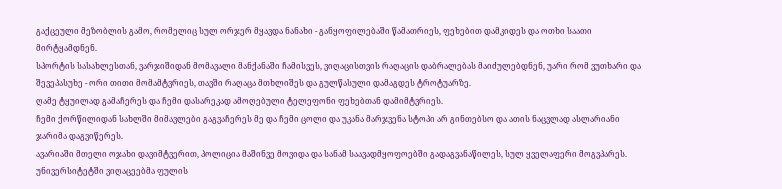გაქცეული მეზობლის გამო, რომელიც სულ ორჯერ მყავდა ნანახი - განყოფილებაში წამათრიეს, ფეხებით დამკიდეს და ოთხი საათი მირტყამდნენ.
სპორტის სასახლესთან, ვარჯიშიდან მომავალი მანქანაში ჩამისვეს, ვიღაცისთვის რაღაცის დაბრალებას მაიძულებდნენ, უარი რომ ვუთხარი და შევეპასუხე - ორი თითი მომამტვრიეს, თავში რაღაცა მთხლიშეს და გულწასული დამაგდეს ტროტუარზე.
ღამე ტყუილად გამაჩერეს და ჩემი დასარეკად ამოღებული ტელეფონი ფეხებთან დამიმტვრიეს.
ჩემი ქორწილიდან სახლში მიმავლები გაგვაჩერეს მე და ჩემი ცოლი და უკანა მარჯვენა სტოპი არ გინთებსო და ათის ნაცვლად ასლარიანი ჯარიმა დაგვიწერეს.
ავარიაში მთელი ოჯახი დავიმტვერით, პოლიცია მაშინვე მოვიდა და სანამ საავადმყოფოებში გადაგვანაწილეს, სულ ყველაფერი მოგვპარეს.
უნივერსიტეტში ვიღაცეებმა ფულის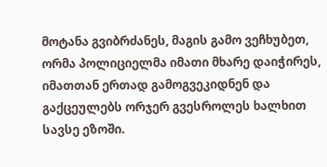მოტანა გვიბრძანეს, მაგის გამო ვეჩხუბეთ, ორმა პოლიციელმა იმათი მხარე დაიჭირეს, იმათთან ერთად გამოგვეკიდნენ და გაქცეულებს ორჯერ გვესროლეს ხალხით სავსე ეზოში.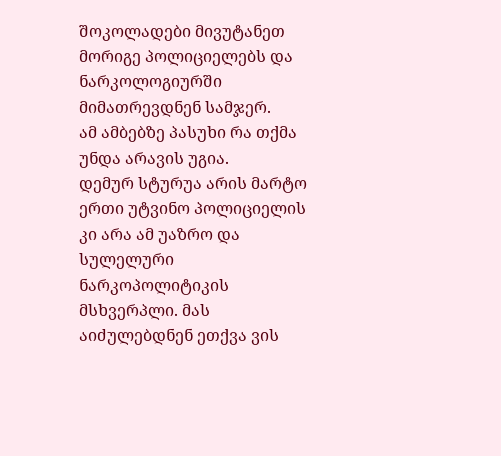შოკოლადები მივუტანეთ მორიგე პოლიციელებს და ნარკოლოგიურში მიმათრევდნენ სამჯერ.
ამ ამბებზე პასუხი რა თქმა უნდა არავის უგია.
დემურ სტურუა არის მარტო ერთი უტვინო პოლიციელის კი არა ამ უაზრო და სულელური ნარკოპოლიტიკის მსხვერპლი. მას აიძულებდნენ ეთქვა ვის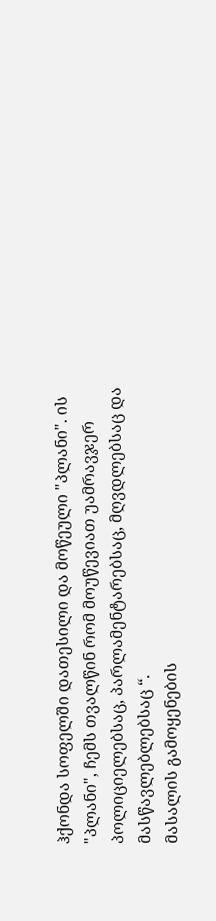ჰქონდა სოფელში დათესილი და მოწეული "პლანი". ის "პლანი", ჩემს თვალწინ რომ მოუწევიათ უამრავჯერ პოლიციელებსაც, პარლამენტარებსაც, მღვდლებსაც და მასწავლებლებსაც “.
მასალის გამოყენების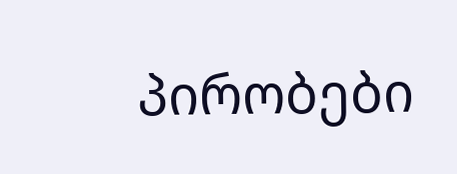პირობები